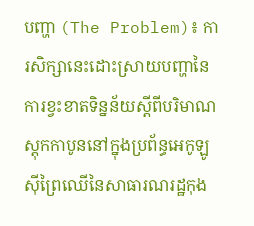បញ្ហា (The Problem)៖ ការសិក្សានេះដោះស្រាយបញ្ហានៃការខ្វះខាតទិន្នន័យស្តីពីបរិមាណស្តុកកាបូននៅក្នុងប្រព័ន្ធអេកូឡូស៊ីព្រៃឈើនៃសាធារណរដ្ឋកុង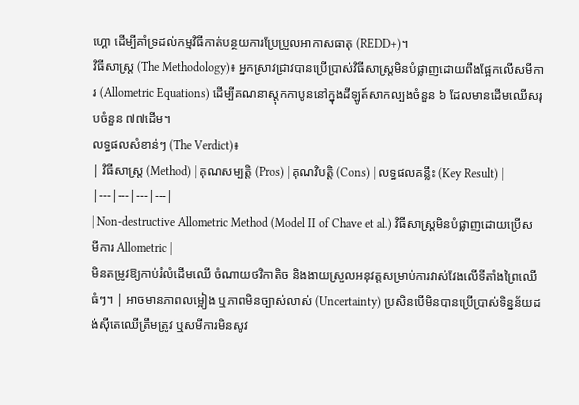ហ្គោ ដើម្បីគាំទ្រដល់កម្មវិធីកាត់បន្ថយការប្រែប្រួលអាកាសធាតុ (REDD+)។
វិធីសាស្ត្រ (The Methodology)៖ អ្នកស្រាវជ្រាវបានប្រើប្រាស់វិធីសាស្ត្រមិនបំផ្លាញដោយពឹងផ្អែកលើសមីការ (Allometric Equations) ដើម្បីគណនាស្តុកកាបូននៅក្នុងដីឡូត៍សាកល្បងចំនួន ៦ ដែលមានដើមឈើសរុបចំនួន ៧៧ដើម។
លទ្ធផលសំខាន់ៗ (The Verdict)៖
| វិធីសាស្ត្រ (Method) | គុណសម្បត្តិ (Pros) | គុណវិបត្តិ (Cons) | លទ្ធផលគន្លឹះ (Key Result) |
|---|---|---|---|
| Non-destructive Allometric Method (Model II of Chave et al.) វិធីសាស្ត្រមិនបំផ្លាញដោយប្រើសមីការ Allometric |
មិនតម្រូវឱ្យកាប់រំលំដើមឈើ ចំណាយថវិកាតិច និងងាយស្រួលអនុវត្តសម្រាប់ការវាស់វែងលើទីតាំងព្រៃឈើធំៗ។ | អាចមានភាពលម្អៀង ឬភាពមិនច្បាស់លាស់ (Uncertainty) ប្រសិនបើមិនបានប្រើប្រាស់ទិន្នន័យដង់ស៊ីតេឈើត្រឹមត្រូវ ឬសមីការមិនសូវ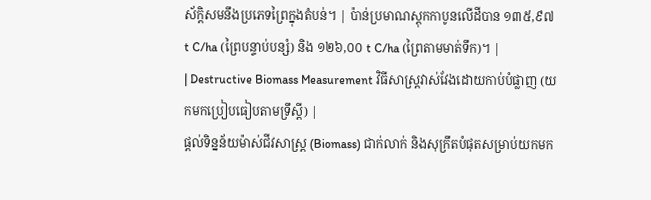ស័ក្តិសមនឹងប្រភេទព្រៃក្នុងតំបន់។ | ប៉ាន់ប្រមាណស្តុកកាបូនលើដីបាន ១៣៥,៩៧ t C/ha (ព្រៃបន្ទាប់បន្សំ) និង ១២៦,០០ t C/ha (ព្រៃតាមមាត់ទឹក)។ |
| Destructive Biomass Measurement វិធីសាស្ត្រវាស់វែងដោយកាប់បំផ្លាញ (យកមកប្រៀបធៀបតាមទ្រឹស្តី) |
ផ្តល់ទិន្នន័យម៉ាស់ជីវសាស្ត្រ (Biomass) ជាក់លាក់ និងសុក្រឹតបំផុតសម្រាប់យកមក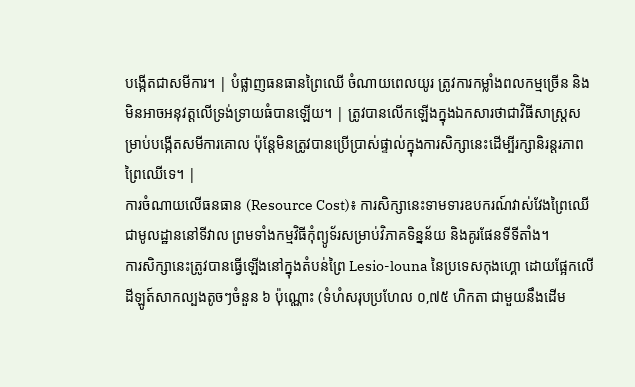បង្កើតជាសមីការ។ | បំផ្លាញធនធានព្រៃឈើ ចំណាយពេលយូរ ត្រូវការកម្លាំងពលកម្មច្រើន និងមិនអាចអនុវត្តលើទ្រង់ទ្រាយធំបានឡើយ។ | ត្រូវបានលើកឡើងក្នុងឯកសារថាជាវិធីសាស្ត្រសម្រាប់បង្កើតសមីការគោល ប៉ុន្តែមិនត្រូវបានប្រើប្រាស់ផ្ទាល់ក្នុងការសិក្សានេះដើម្បីរក្សានិរន្តរភាពព្រៃឈើទេ។ |
ការចំណាយលើធនធាន (Resource Cost)៖ ការសិក្សានេះទាមទារឧបករណ៍វាស់វែងព្រៃឈើជាមូលដ្ឋាននៅទីវាល ព្រមទាំងកម្មវិធីកុំព្យូទ័រសម្រាប់វិភាគទិន្នន័យ និងគូរផែនទីទីតាំង។
ការសិក្សានេះត្រូវបានធ្វើឡើងនៅក្នុងតំបន់ព្រៃ Lesio-louna នៃប្រទេសកុងហ្គោ ដោយផ្អែកលើដីឡូត៍សាកល្បងតូចៗចំនួន ៦ ប៉ុណ្ណោះ (ទំហំសរុបប្រហែល ០,៧៥ ហិកតា ជាមួយនឹងដើម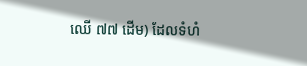ឈើ ៧៧ ដើម) ដែលទំហំ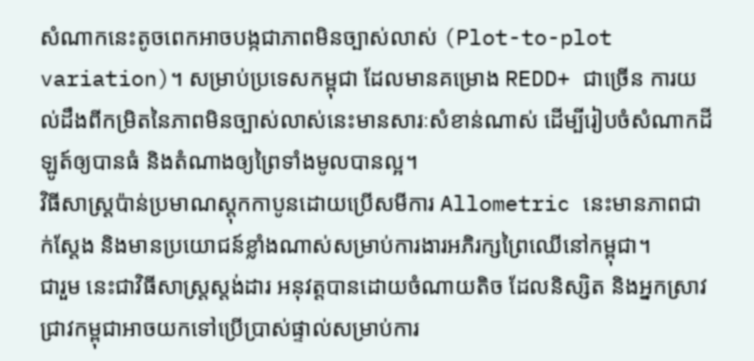សំណាកនេះតូចពេកអាចបង្កជាភាពមិនច្បាស់លាស់ (Plot-to-plot variation)។ សម្រាប់ប្រទេសកម្ពុជា ដែលមានគម្រោង REDD+ ជាច្រើន ការយល់ដឹងពីកម្រិតនៃភាពមិនច្បាស់លាស់នេះមានសារៈសំខាន់ណាស់ ដើម្បីរៀបចំសំណាកដីឡូត៍ឲ្យបានធំ និងតំណាងឲ្យព្រៃទាំងមូលបានល្អ។
វិធីសាស្ត្រប៉ាន់ប្រមាណស្តុកកាបូនដោយប្រើសមីការ Allometric នេះមានភាពជាក់ស្តែង និងមានប្រយោជន៍ខ្លាំងណាស់សម្រាប់ការងារអភិរក្សព្រៃឈើនៅកម្ពុជា។
ជារួម នេះជាវិធីសាស្ត្រស្តង់ដារ អនុវត្តបានដោយចំណាយតិច ដែលនិស្សិត និងអ្នកស្រាវជ្រាវកម្ពុជាអាចយកទៅប្រើប្រាស់ផ្ទាល់សម្រាប់ការ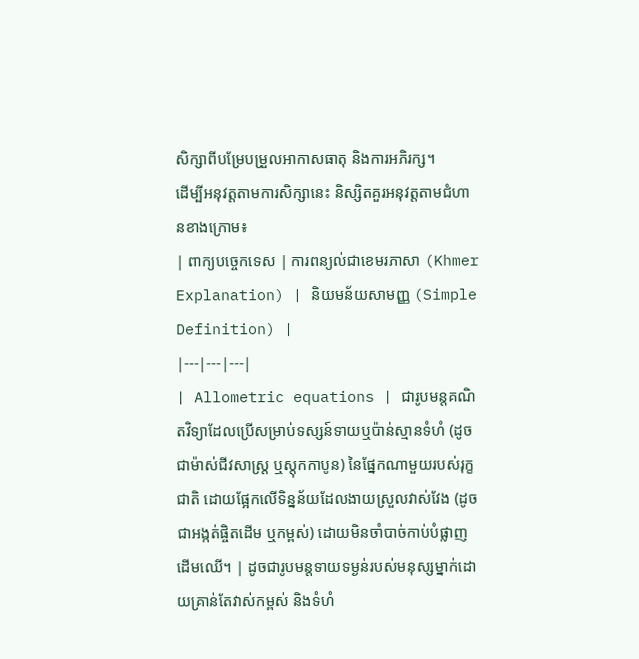សិក្សាពីបម្រែបម្រួលអាកាសធាតុ និងការអភិរក្ស។
ដើម្បីអនុវត្តតាមការសិក្សានេះ និស្សិតគួរអនុវត្តតាមជំហានខាងក្រោម៖
| ពាក្យបច្ចេកទេស | ការពន្យល់ជាខេមរភាសា (Khmer Explanation) | និយមន័យសាមញ្ញ (Simple Definition) |
|---|---|---|
| Allometric equations | ជារូបមន្តគណិតវិទ្យាដែលប្រើសម្រាប់ទស្សន៍ទាយឬប៉ាន់ស្មានទំហំ (ដូចជាម៉ាស់ជីវសាស្ត្រ ឬស្តុកកាបូន) នៃផ្នែកណាមួយរបស់រុក្ខជាតិ ដោយផ្អែកលើទិន្នន័យដែលងាយស្រួលវាស់វែង (ដូចជាអង្កត់ផ្ចិតដើម ឬកម្ពស់) ដោយមិនចាំបាច់កាប់បំផ្លាញដើមឈើ។ | ដូចជារូបមន្តទាយទម្ងន់របស់មនុស្សម្នាក់ដោយគ្រាន់តែវាស់កម្ពស់ និងទំហំ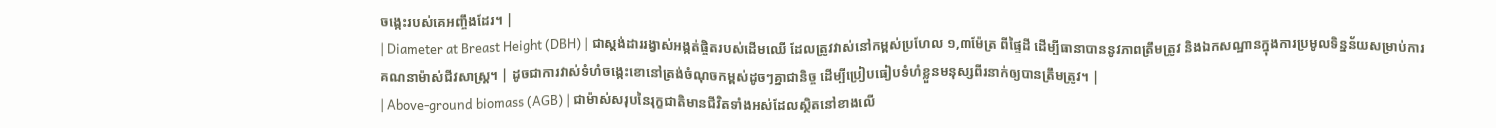ចង្កេះរបស់គេអញ្ចឹងដែរ។ |
| Diameter at Breast Height (DBH) | ជាស្តង់ដាររង្វាស់អង្កត់ផ្ចិតរបស់ដើមឈើ ដែលត្រូវវាស់នៅកម្ពស់ប្រហែល ១,៣ម៉ែត្រ ពីផ្ទៃដី ដើម្បីធានាបាននូវភាពត្រឹមត្រូវ និងឯកសណ្ឋានក្នុងការប្រមូលទិន្នន័យសម្រាប់ការគណនាម៉ាស់ជីវសាស្ត្រ។ | ដូចជាការវាស់ទំហំចង្កេះខោនៅត្រង់ចំណុចកម្ពស់ដូចៗគ្នាជានិច្ច ដើម្បីប្រៀបធៀបទំហំខ្លួនមនុស្សពីរនាក់ឲ្យបានត្រឹមត្រូវ។ |
| Above-ground biomass (AGB) | ជាម៉ាស់សរុបនៃរុក្ខជាតិមានជីវិតទាំងអស់ដែលស្ថិតនៅខាងលើ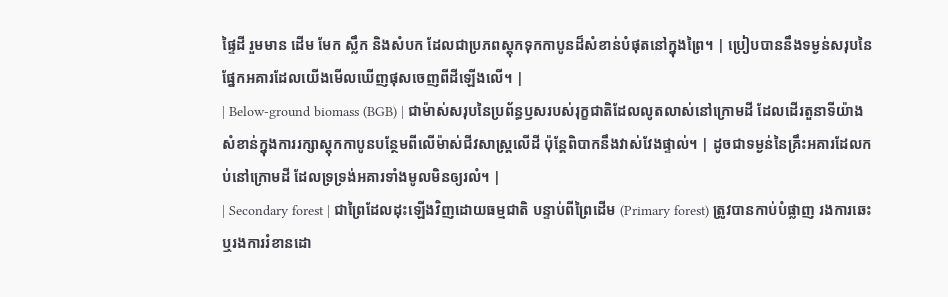ផ្ទៃដី រួមមាន ដើម មែក ស្លឹក និងសំបក ដែលជាប្រភពស្តុកទុកកាបូនដ៏សំខាន់បំផុតនៅក្នុងព្រៃ។ | ប្រៀបបាននឹងទម្ងន់សរុបនៃផ្នែកអគារដែលយើងមើលឃើញផុសចេញពីដីឡើងលើ។ |
| Below-ground biomass (BGB) | ជាម៉ាស់សរុបនៃប្រព័ន្ធឫសរបស់រុក្ខជាតិដែលលូតលាស់នៅក្រោមដី ដែលដើរតួនាទីយ៉ាងសំខាន់ក្នុងការរក្សាស្តុកកាបូនបន្ថែមពីលើម៉ាស់ជីវសាស្ត្រលើដី ប៉ុន្តែពិបាកនឹងវាស់វែងផ្ទាល់។ | ដូចជាទម្ងន់នៃគ្រឹះអគារដែលកប់នៅក្រោមដី ដែលទ្រទ្រង់អគារទាំងមូលមិនឲ្យរលំ។ |
| Secondary forest | ជាព្រៃដែលដុះឡើងវិញដោយធម្មជាតិ បន្ទាប់ពីព្រៃដើម (Primary forest) ត្រូវបានកាប់បំផ្លាញ រងការឆេះ ឬរងការរំខានដោ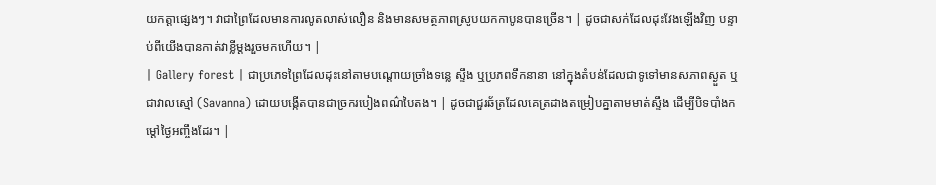យកត្តាផ្សេងៗ។ វាជាព្រៃដែលមានការលូតលាស់លឿន និងមានសមត្ថភាពស្រូបយកកាបូនបានច្រើន។ | ដូចជាសក់ដែលដុះវែងឡើងវិញ បន្ទាប់ពីយើងបានកាត់វាខ្លីម្តងរួចមកហើយ។ |
| Gallery forest | ជាប្រភេទព្រៃដែលដុះនៅតាមបណ្តោយច្រាំងទន្លេ ស្ទឹង ឬប្រភពទឹកនានា នៅក្នុងតំបន់ដែលជាទូទៅមានសភាពស្ងួត ឬជាវាលស្មៅ (Savanna) ដោយបង្កើតបានជាច្រករបៀងពណ៌បៃតង។ | ដូចជាជួរឆ័ត្រដែលគេត្រដាងតម្រៀបគ្នាតាមមាត់ស្ទឹង ដើម្បីបិទបាំងកម្តៅថ្ងៃអញ្ចឹងដែរ។ |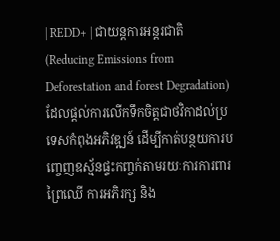| REDD+ | ជាយន្តការអន្តរជាតិ (Reducing Emissions from Deforestation and forest Degradation) ដែលផ្តល់ការលើកទឹកចិត្តជាថវិកាដល់ប្រទេសកំពុងអភិវឌ្ឍន៍ ដើម្បីកាត់បន្ថយការបញ្ចេញឧស្ម័នផ្ទះកញ្ចក់តាមរយៈការការពារព្រៃឈើ ការអភិរក្ស និង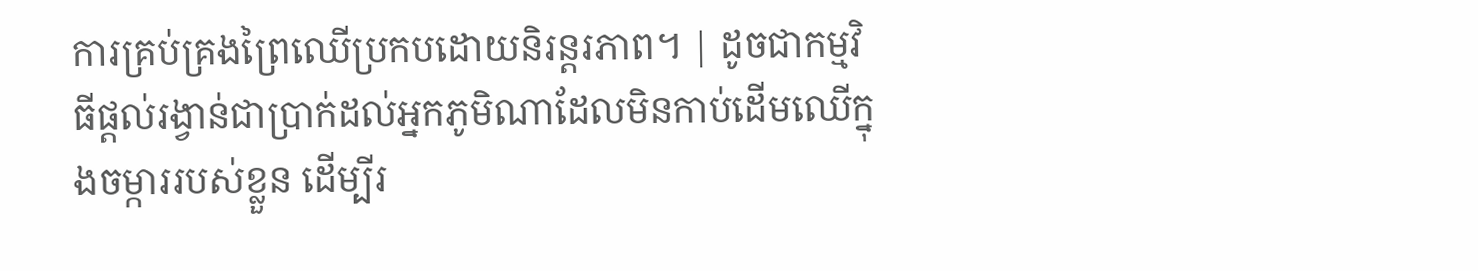ការគ្រប់គ្រងព្រៃឈើប្រកបដោយនិរន្តរភាព។ | ដូចជាកម្មវិធីផ្តល់រង្វាន់ជាប្រាក់ដល់អ្នកភូមិណាដែលមិនកាប់ដើមឈើក្នុងចម្ការរបស់ខ្លួន ដើម្បីរ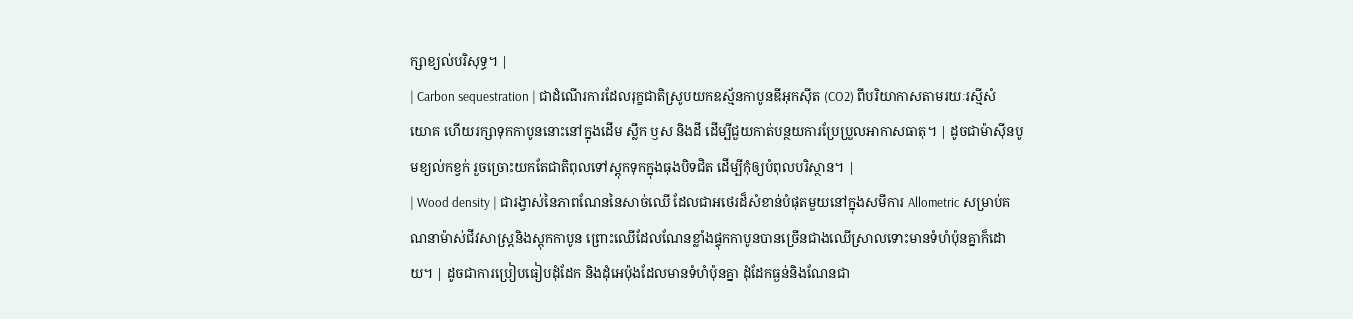ក្សាខ្យល់បរិសុទ្ធ។ |
| Carbon sequestration | ជាដំណើរការដែលរុក្ខជាតិស្រូបយកឧស្ម័នកាបូនឌីអុកស៊ីត (CO2) ពីបរិយាកាសតាមរយៈរស្មីសំយោគ ហើយរក្សាទុកកាបូននោះនៅក្នុងដើម ស្លឹក ឫស និងដី ដើម្បីជួយកាត់បន្ថយការប្រែប្រួលអាកាសធាតុ។ | ដូចជាម៉ាស៊ីនបូមខ្យល់កខ្វក់ រួចច្រោះយកតែជាតិពុលទៅស្តុកទុកក្នុងធុងបិទជិត ដើម្បីកុំឲ្យបំពុលបរិស្ថាន។ |
| Wood density | ជារង្វាស់នៃភាពណែននៃសាច់ឈើ ដែលជាអថេរដ៏សំខាន់បំផុតមួយនៅក្នុងសមីការ Allometric សម្រាប់គណនាម៉ាស់ជីវសាស្ត្រនិងស្តុកកាបូន ព្រោះឈើដែលណែនខ្លាំងផ្ទុកកាបូនបានច្រើនជាងឈើស្រាលទោះមានទំហំប៉ុនគ្នាក៏ដោយ។ | ដូចជាការប្រៀបធៀបដុំដែក និងដុំអេប៉ុងដែលមានទំហំប៉ុនគ្នា ដុំដែកធ្ងន់និងណែនជា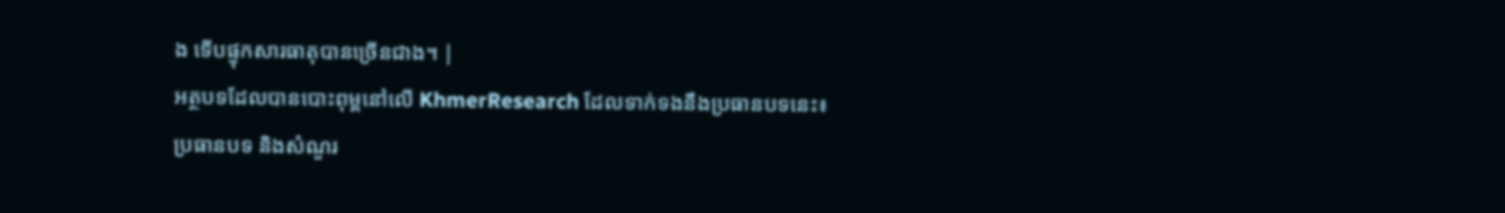ង ទើបផ្ទុកសារធាតុបានច្រើនជាង។ |
អត្ថបទដែលបានបោះពុម្ពនៅលើ KhmerResearch ដែលទាក់ទងនឹងប្រធានបទនេះ៖
ប្រធានបទ និងសំណួរ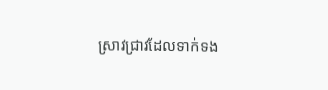ស្រាវជ្រាវដែលទាក់ទង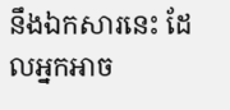នឹងឯកសារនេះ ដែលអ្នកអាច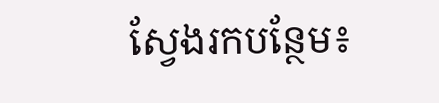ស្វែងរកបន្ថែម៖